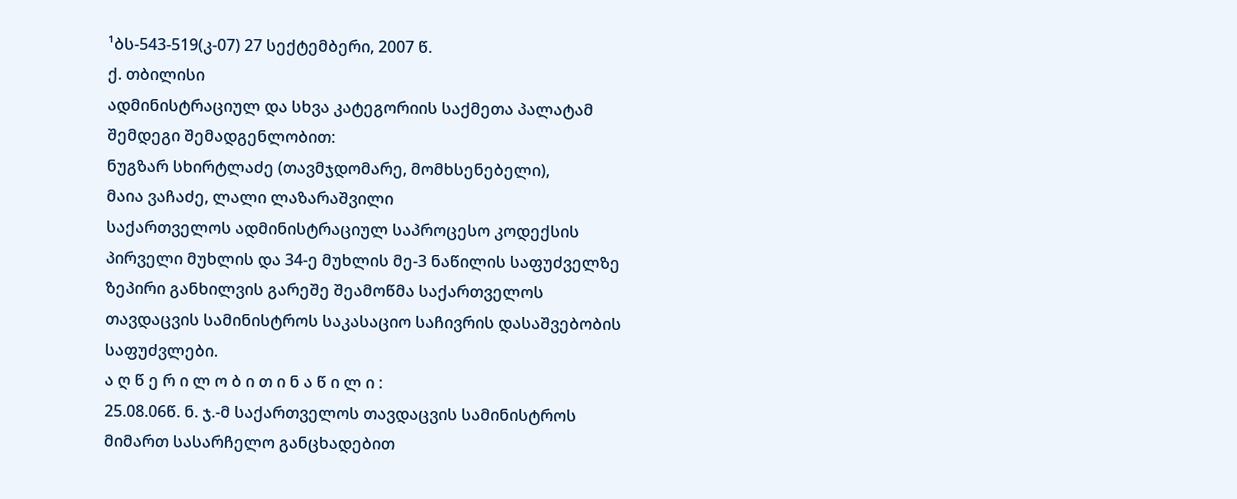¹ბს-543-519(კ-07) 27 სექტემბერი, 2007 წ.
ქ. თბილისი
ადმინისტრაციულ და სხვა კატეგორიის საქმეთა პალატამ
შემდეგი შემადგენლობით:
ნუგზარ სხირტლაძე (თავმჯდომარე, მომხსენებელი),
მაია ვაჩაძე, ლალი ლაზარაშვილი
საქართველოს ადმინისტრაციულ საპროცესო კოდექსის პირველი მუხლის და 34-ე მუხლის მე-3 ნაწილის საფუძველზე ზეპირი განხილვის გარეშე შეამოწმა საქართველოს თავდაცვის სამინისტროს საკასაციო საჩივრის დასაშვებობის საფუძვლები.
ა ღ წ ე რ ი ლ ო ბ ი თ ი ნ ა წ ი ლ ი :
25.08.06წ. ნ. ჯ.-მ საქართველოს თავდაცვის სამინისტროს მიმართ სასარჩელო განცხადებით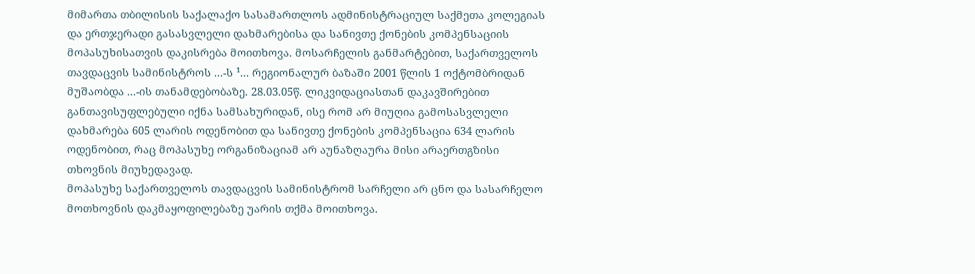მიმართა თბილისის საქალაქო სასამართლოს ადმინისტრაციულ საქმეთა კოლეგიას და ერთჯერადი გასასვლელი დახმარებისა და სანივთე ქონების კომპენსაციის მოპასუხისათვის დაკისრება მოითხოვა. მოსარჩელის განმარტებით, საქართველოს თავდაცვის სამინისტროს ...-ს ¹... რეგიონალურ ბაზაში 2001 წლის 1 ოქტომბრიდან მუშაობდა ...-ის თანამდებობაზე. 28.03.05წ. ლიკვიდაციასთან დაკავშირებით განთავისუფლებული იქნა სამსახურიდან, ისე რომ არ მიუღია გამოსასვლელი დახმარება 605 ლარის ოდენობით და სანივთე ქონების კომპენსაცია 634 ლარის ოდენობით, რაც მოპასუხე ორგანიზაციამ არ აუნაზღაურა მისი არაერთგზისი თხოვნის მიუხედავად.
მოპასუხე საქართველოს თავდაცვის სამინისტრომ სარჩელი არ ცნო და სასარჩელო მოთხოვნის დაკმაყოფილებაზე უარის თქმა მოითხოვა.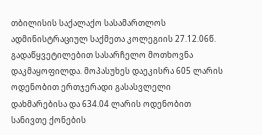თბილისის საქალაქო სასამართლოს ადმინისტრაციულ საქმეთა კოლეგიის 27.12.06წ. გადაწყვეტილებით სასარჩელო მოთხოვნა დაკმაყოფილდა. მოპასუხეს დაეკისრა 605 ლარის ოდენობით ერთჯერადი გასასვლელი დახმარებისა და 634.04 ლარის ოდენობით სანივთე ქონების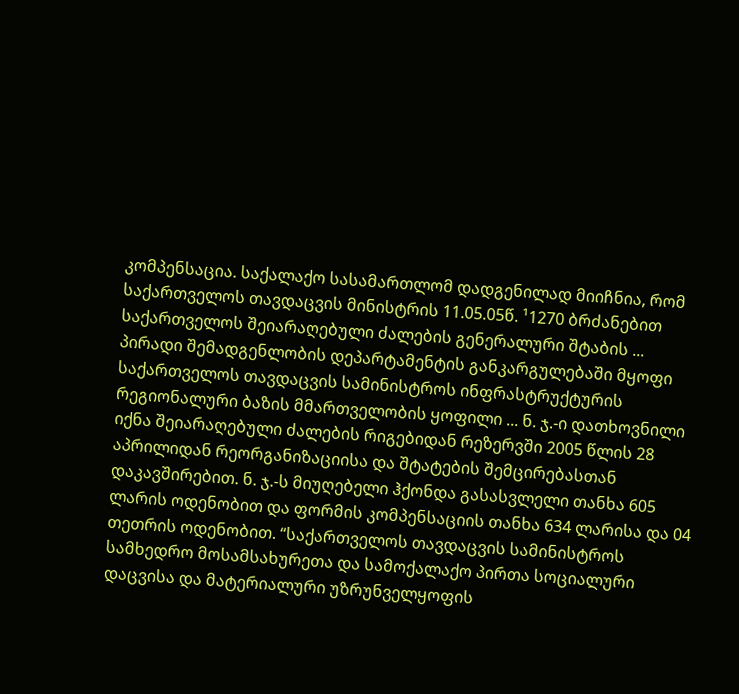კომპენსაცია. საქალაქო სასამართლომ დადგენილად მიიჩნია, რომ საქართველოს თავდაცვის მინისტრის 11.05.05წ. ¹1270 ბრძანებით საქართველოს შეიარაღებული ძალების გენერალური შტაბის ... პირადი შემადგენლობის დეპარტამენტის განკარგულებაში მყოფი საქართველოს თავდაცვის სამინისტროს ინფრასტრუქტურის რეგიონალური ბაზის მმართველობის ყოფილი ... ნ. ჯ.-ი დათხოვნილი იქნა შეიარაღებული ძალების რიგებიდან რეზერვში 2005 წლის 28 აპრილიდან რეორგანიზაციისა და შტატების შემცირებასთან დაკავშირებით. ნ. ჯ.-ს მიუღებელი ჰქონდა გასასვლელი თანხა 605 ლარის ოდენობით და ფორმის კომპენსაციის თანხა 634 ლარისა და 04 თეთრის ოდენობით. “საქართველოს თავდაცვის სამინისტროს სამხედრო მოსამსახურეთა და სამოქალაქო პირთა სოციალური დაცვისა და მატერიალური უზრუნველყოფის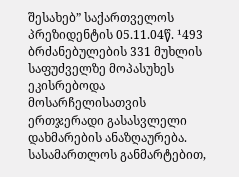შესახებ” საქართველოს პრეზიდენტის 05.11.04წ. ¹493 ბრძანებულების 331 მუხლის საფუძველზე მოპასუხეს ეკისრებოდა მოსარჩელისათვის ერთჯერადი გასასვლელი დახმარების ანაზღაურება. სასამართლოს განმარტებით,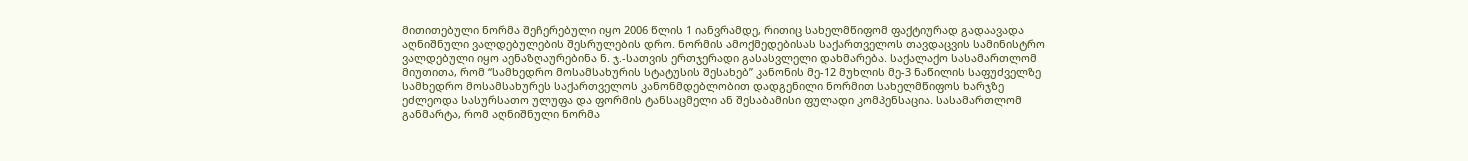მითითებული ნორმა შეჩერებული იყო 2006 წლის 1 იანვრამდე, რითიც სახელმწიფომ ფაქტიურად გადაავადა აღნიშნული ვალდებულების შესრულების დრო. ნორმის ამოქმედებისას საქართველოს თავდაცვის სამინისტრო ვალდებული იყო აენაზღაურებინა ნ. ჯ.-სათვის ერთჯერადი გასასვლელი დახმარება. საქალაქო სასამართლომ მიუთითა, რომ “სამხედრო მოსამსახურის სტატუსის შესახებ” კანონის მე-12 მუხლის მე-3 ნაწილის საფუძველზე სამხედრო მოსამსახურეს საქართველოს კანონმდებლობით დადგენილი ნორმით სახელმწიფოს ხარჯზე ეძლეოდა სასურსათო ულუფა და ფორმის ტანსაცმელი ან შესაბამისი ფულადი კომპენსაცია. სასამართლომ განმარტა, რომ აღნიშნული ნორმა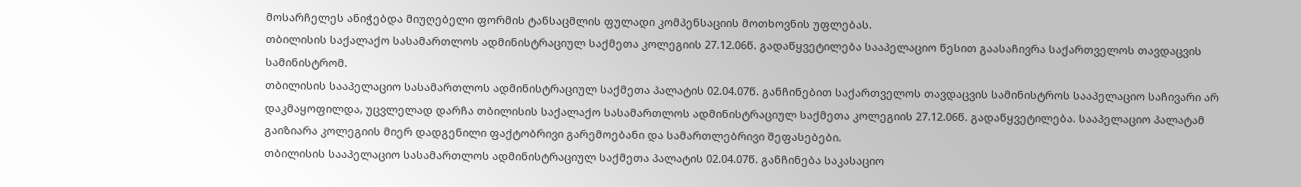მოსარჩელეს ანიჭებდა მიუღებელი ფორმის ტანსაცმლის ფულადი კომპენსაციის მოთხოვნის უფლებას.
თბილისის საქალაქო სასამართლოს ადმინისტრაციულ საქმეთა კოლეგიის 27.12.06წ. გადაწყვეტილება სააპელაციო წესით გაასაჩივრა საქართველოს თავდაცვის სამინისტრომ.
თბილისის სააპელაციო სასამართლოს ადმინისტრაციულ საქმეთა პალატის 02.04.07წ. განჩინებით საქართველოს თავდაცვის სამინისტროს სააპელაციო საჩივარი არ დაკმაყოფილდა, უცვლელად დარჩა თბილისის საქალაქო სასამართლოს ადმინისტრაციულ საქმეთა კოლეგიის 27.12.06წ. გადაწყვეტილება. სააპელაციო პალატამ გაიზიარა კოლეგიის მიერ დადგენილი ფაქტობრივი გარემოებანი და სამართლებრივი შეფასებები.
თბილისის სააპელაციო სასამართლოს ადმინისტრაციულ საქმეთა პალატის 02.04.07წ. განჩინება საკასაციო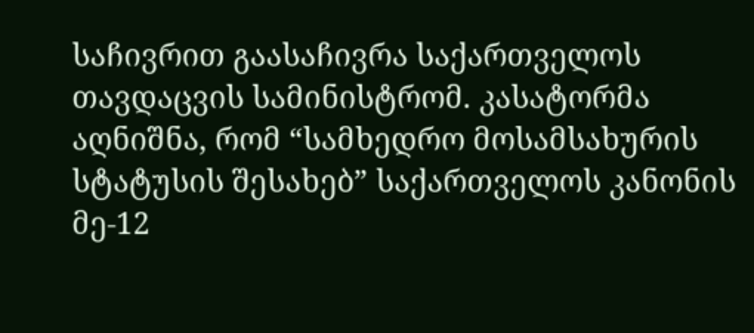საჩივრით გაასაჩივრა საქართველოს თავდაცვის სამინისტრომ. კასატორმა აღნიშნა, რომ “სამხედრო მოსამსახურის სტატუსის შესახებ” საქართველოს კანონის მე-12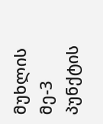მუხლის მე-3 პუნქტის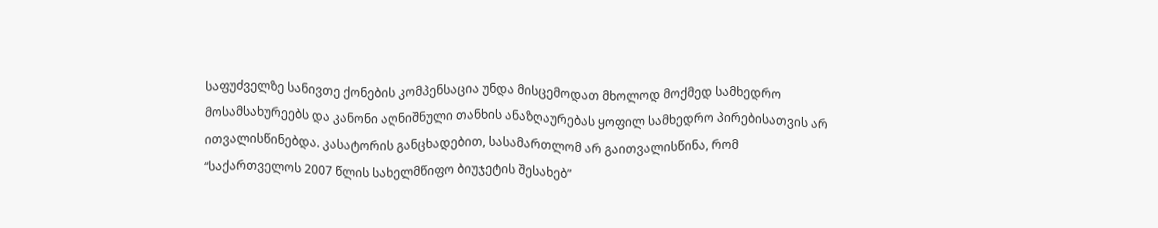საფუძველზე სანივთე ქონების კომპენსაცია უნდა მისცემოდათ მხოლოდ მოქმედ სამხედრო მოსამსახურეებს და კანონი აღნიშნული თანხის ანაზღაურებას ყოფილ სამხედრო პირებისათვის არ ითვალისწინებდა. კასატორის განცხადებით, სასამართლომ არ გაითვალისწინა, რომ “საქართველოს 2007 წლის სახელმწიფო ბიუჯეტის შესახებ”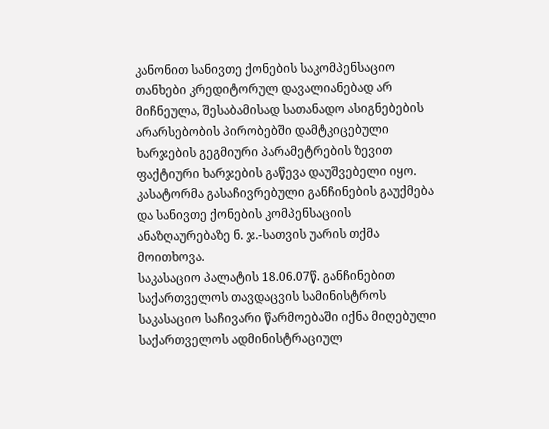კანონით სანივთე ქონების საკომპენსაციო თანხები კრედიტორულ დავალიანებად არ მიჩნეულა, შესაბამისად სათანადო ასიგნებების არარსებობის პირობებში დამტკიცებული ხარჯების გეგმიური პარამეტრების ზევით ფაქტიური ხარჯების გაწევა დაუშვებელი იყო.
კასატორმა გასაჩივრებული განჩინების გაუქმება და სანივთე ქონების კომპენსაციის ანაზღაურებაზე ნ. ჯ.-სათვის უარის თქმა მოითხოვა.
საკასაციო პალატის 18.06.07წ. განჩინებით საქართველოს თავდაცვის სამინისტროს საკასაციო საჩივარი წარმოებაში იქნა მიღებული საქართველოს ადმინისტრაციულ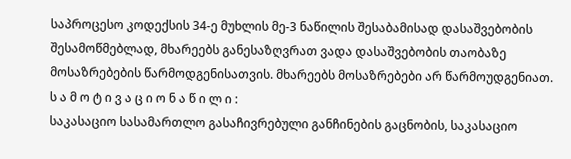საპროცესო კოდექსის 34-ე მუხლის მე-3 ნაწილის შესაბამისად დასაშვებობის შესამოწმებლად, მხარეებს განესაზღვრათ ვადა დასაშვებობის თაობაზე მოსაზრებების წარმოდგენისათვის. მხარეებს მოსაზრებები არ წარმოუდგენიათ.
ს ა მ ო ტ ი ვ ა ც ი ო ნ ა წ ი ლ ი :
საკასაციო სასამართლო გასაჩივრებული განჩინების გაცნობის, საკასაციო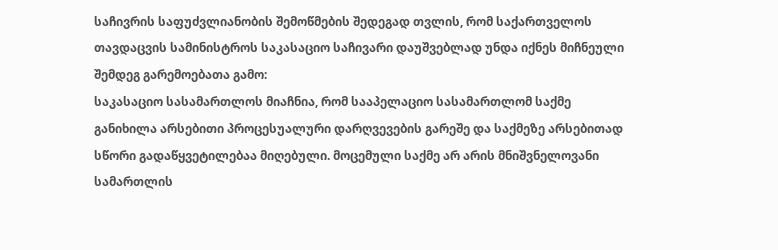საჩივრის საფუძვლიანობის შემოწმების შედეგად თვლის, რომ საქართველოს თავდაცვის სამინისტროს საკასაციო საჩივარი დაუშვებლად უნდა იქნეს მიჩნეული შემდეგ გარემოებათა გამო:
საკასაციო სასამართლოს მიაჩნია, რომ სააპელაციო სასამართლომ საქმე განიხილა არსებითი პროცესუალური დარღვევების გარეშე და საქმეზე არსებითად სწორი გადაწყვეტილებაა მიღებული. მოცემული საქმე არ არის მნიშვნელოვანი სამართლის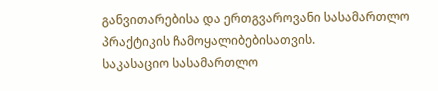განვითარებისა და ერთგვაროვანი სასამართლო პრაქტიკის ჩამოყალიბებისათვის.
საკასაციო სასამართლო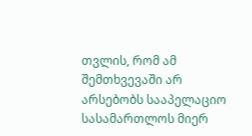თვლის, რომ ამ შემთხვევაში არ არსებობს სააპელაციო სასამართლოს მიერ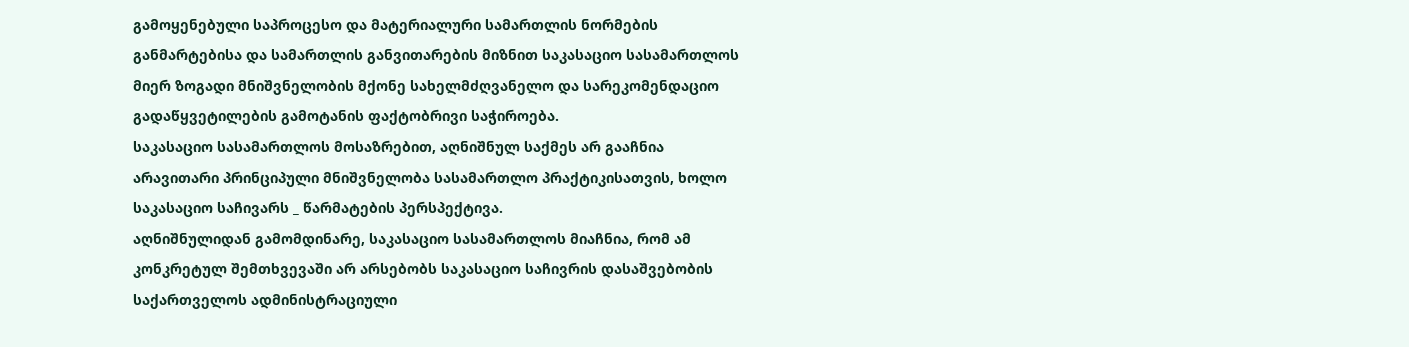გამოყენებული საპროცესო და მატერიალური სამართლის ნორმების განმარტებისა და სამართლის განვითარების მიზნით საკასაციო სასამართლოს მიერ ზოგადი მნიშვნელობის მქონე სახელმძღვანელო და სარეკომენდაციო გადაწყვეტილების გამოტანის ფაქტობრივი საჭიროება.
საკასაციო სასამართლოს მოსაზრებით, აღნიშნულ საქმეს არ გააჩნია არავითარი პრინციპული მნიშვნელობა სასამართლო პრაქტიკისათვის, ხოლო საკასაციო საჩივარს _ წარმატების პერსპექტივა.
აღნიშნულიდან გამომდინარე, საკასაციო სასამართლოს მიაჩნია, რომ ამ კონკრეტულ შემთხვევაში არ არსებობს საკასაციო საჩივრის დასაშვებობის საქართველოს ადმინისტრაციული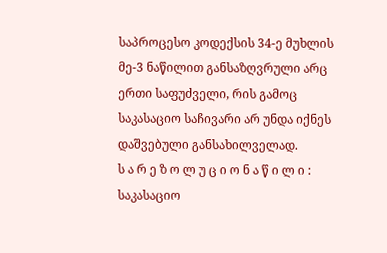საპროცესო კოდექსის 34-ე მუხლის მე-3 ნაწილით განსაზღვრული არც ერთი საფუძველი, რის გამოც საკასაციო საჩივარი არ უნდა იქნეს დაშვებული განსახილველად.
ს ა რ ე ზ ო ლ უ ც ი ო ნ ა წ ი ლ ი :
საკასაციო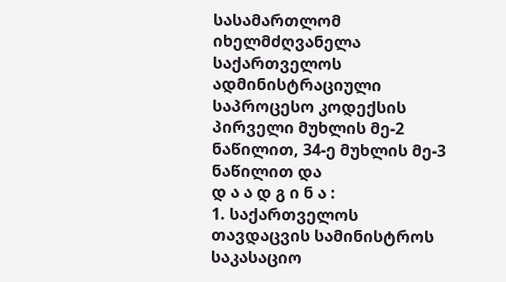სასამართლომ იხელმძღვანელა საქართველოს ადმინისტრაციული საპროცესო კოდექსის პირველი მუხლის მე-2 ნაწილით, 34-ე მუხლის მე-3 ნაწილით და
დ ა ა დ გ ი ნ ა :
1. საქართველოს თავდაცვის სამინისტროს საკასაციო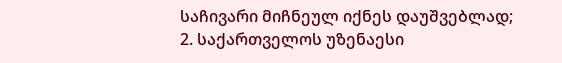საჩივარი მიჩნეულ იქნეს დაუშვებლად;
2. საქართველოს უზენაესი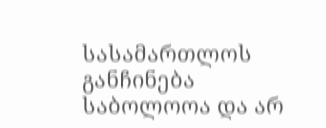სასამართლოს განჩინება საბოლოოა და არ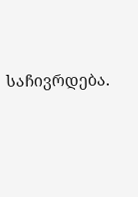საჩივრდება.